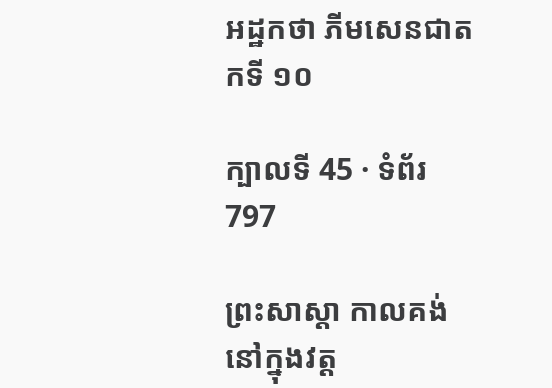អដ្ឋកថា ភីមសេនជាតកទី ១០

ក្បាលទី 45 · ទំព័រ 797

ព្រះសាស្តា កាលគង់នៅក្នុងវត្ត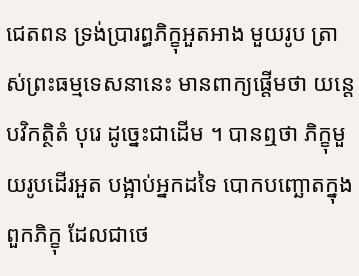ជេតពន ទ្រង់ប្រារព្ធភិក្ខុអួតអាង មួយរូប ត្រាស់ព្រះធម្មទេសនានេះ មានពាក្យផ្តើមថា យន្តេ បវិកត្ថិតំ បុរេ ដូច្នេះជាដើម ។ បានឮថា ភិក្ខុមួយរូបដើរអួត បង្អាប់អ្នកដទៃ បោកបញ្ឆោតក្នុងពួកភិក្ខុ ដែលជាថេ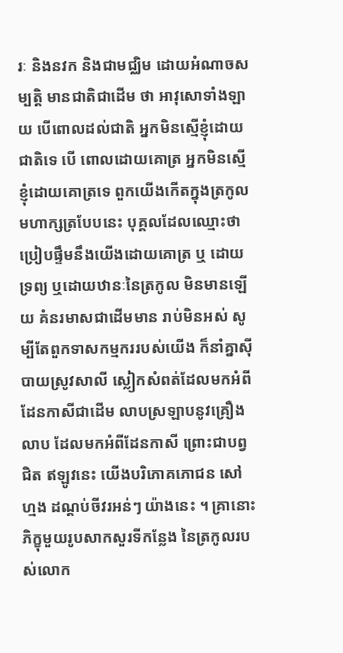រៈ និងនវក និងជាមជ្ឈិម ដោយអំណាចសម្បត្តិ មានជាតិជាដើម ថា អាវុសោទាំងឡាយ បើពោលដល់ជាតិ អ្នកមិនស្មើខ្ញុំដោយជាតិទេ បើ ពោលដោយគោត្រ អ្នកមិនស្មើខ្ញុំដោយគោត្រទេ ពួកយើងកើតក្នុងត្រកូល មហាក្សត្របែបនេះ បុគ្គលដែលឈ្មោះថា ប្រៀបផ្ទឹមនឹងយើងដោយគោត្រ ឬ ដោយទ្រព្យ ឬដោយឋានៈនៃត្រកូល មិនមានឡើយ គំនរមាសជាដើមមាន រាប់មិនអស់ សូម្បីតែពួកទាសកម្មកររបស់យើង ក៏នាំគ្នាស៊ីបាយស្រូវសាលី ស្លៀកសំពត់ដែលមកអំពីដែនកាសីជាដើម លាបស្រឡាបនូវគ្រឿងលាប ដែលមកអំពីដែនកាសី ព្រោះជាបព្វជិត ឥឡូវនេះ យើងបរិភោគភោជន សៅហ្មង ដណ្តប់ចីវរអន់ៗ យ៉ាងនេះ ។ គ្រានោះ ភិក្ខុមួយរូបសាកសួរទីកន្លែង នៃត្រកូលរបស់លោក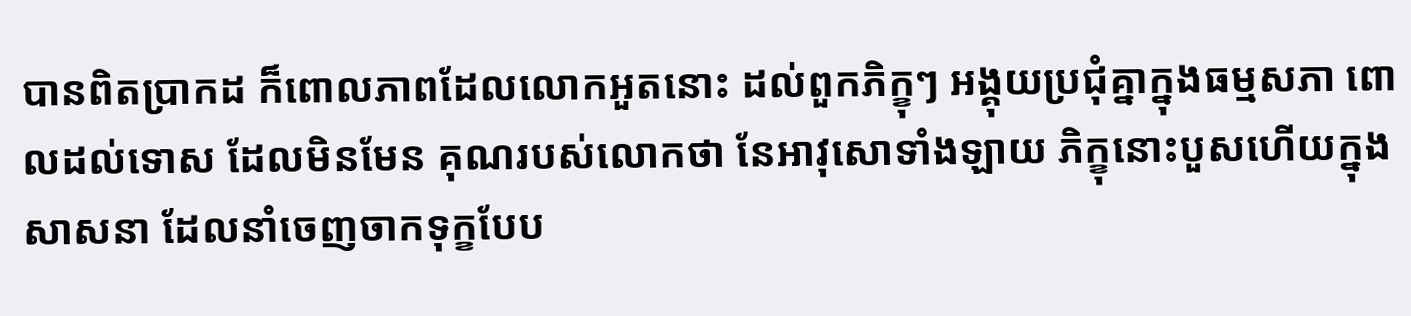បានពិតប្រាកដ ក៏ពោលភាពដែលលោកអួតនោះ ដល់ពួកភិក្ខុៗ អង្គុយប្រជុំគ្នាក្នុងធម្មសភា ពោលដល់ទោស ដែលមិនមែន គុណរបស់លោកថា នែអាវុសោទាំងឡាយ ភិក្ខុនោះបួសហើយក្នុងសាសនា ដែលនាំចេញចាកទុក្ខបែប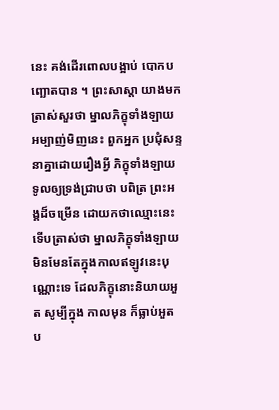នេះ គង់ដើរពោលបង្អាប់ បោកបញ្ឆោតបាន ។ ព្រះសាស្តា យាងមក ត្រាស់សួរថា ម្នាលភិក្ខុទាំងឡាយ អម្បាញ់មិញនេះ ពួកអ្នក ប្រជុំសន្ទនាគ្នាដោយរឿងអ្វី ភិក្ខុទាំងឡាយទូលឲ្យទ្រង់ជ្រាបថា បពិត្រ ព្រះអង្គដ៏ចម្រើន ដោយកថាឈ្មោះនេះ ទើបត្រាស់ថា ម្នាលភិក្ខុទាំងឡាយ មិនមែនតែក្នុងកាលឥឡូវនេះបុណ្ណោះទេ ដែលភិក្ខុនោះនិយាយអួត សូម្បីក្នុង កាលមុន ក៏ធ្លាប់អួត ប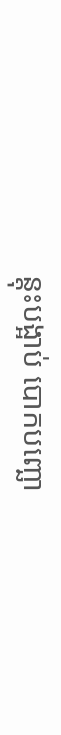ន្តុះបង្អាប់ បោកបញ្ឆោ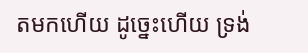តមកហើយ ដូច្នេះហើយ ទ្រង់